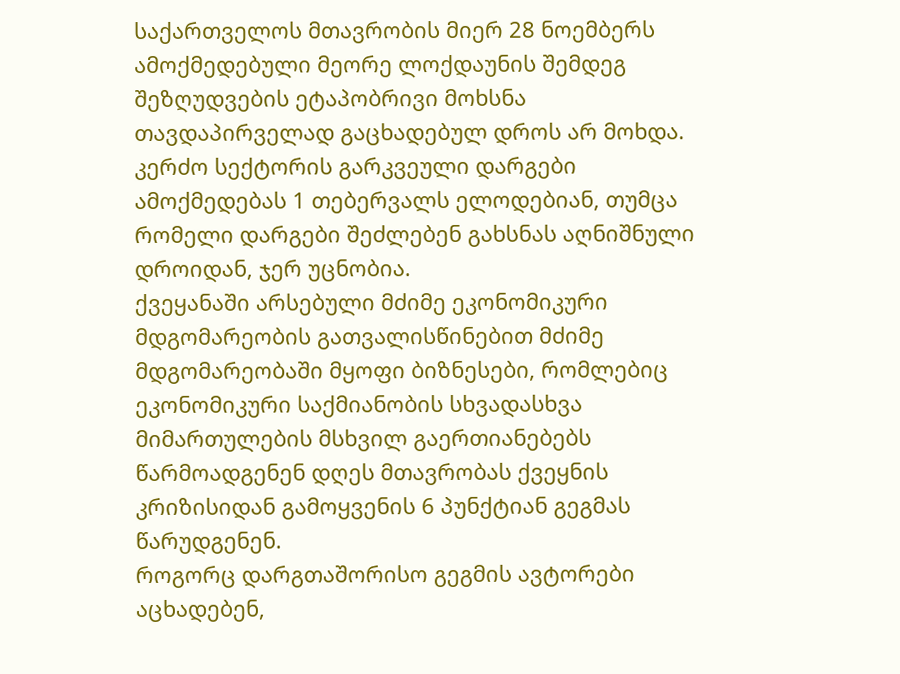საქართველოს მთავრობის მიერ 28 ნოემბერს ამოქმედებული მეორე ლოქდაუნის შემდეგ შეზღუდვების ეტაპობრივი მოხსნა თავდაპირველად გაცხადებულ დროს არ მოხდა. კერძო სექტორის გარკვეული დარგები ამოქმედებას 1 თებერვალს ელოდებიან, თუმცა რომელი დარგები შეძლებენ გახსნას აღნიშნული დროიდან, ჯერ უცნობია.
ქვეყანაში არსებული მძიმე ეკონომიკური მდგომარეობის გათვალისწინებით მძიმე მდგომარეობაში მყოფი ბიზნესები, რომლებიც ეკონომიკური საქმიანობის სხვადასხვა მიმართულების მსხვილ გაერთიანებებს წარმოადგენენ დღეს მთავრობას ქვეყნის კრიზისიდან გამოყვენის 6 პუნქტიან გეგმას წარუდგენენ.
როგორც დარგთაშორისო გეგმის ავტორები აცხადებენ,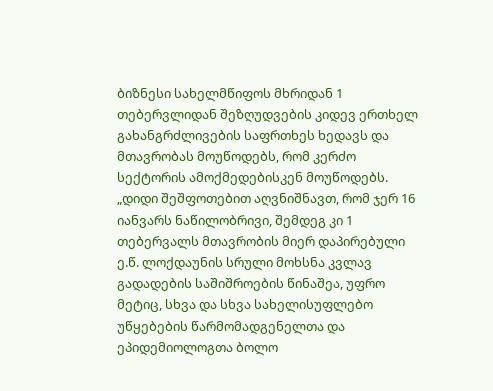ბიზნესი სახელმწიფოს მხრიდან 1 თებერვლიდან შეზღუდვების კიდევ ერთხელ გახანგრძლივების საფრთხეს ხედავს და მთავრობას მოუწოდებს, რომ კერძო სექტორის ამოქმედებისკენ მოუწოდებს.
„დიდი შეშფოთებით აღვნიშნავთ, რომ ჯერ 16 იანვარს ნაწილობრივი, შემდეგ კი 1 თებერვალს მთავრობის მიერ დაპირებული ე.წ. ლოქდაუნის სრული მოხსნა კვლავ გადადების საშიშროების წინაშეა, უფრო მეტიც, სხვა და სხვა სახელისუფლებო უწყებების წარმომადგენელთა და ეპიდემიოლოგთა ბოლო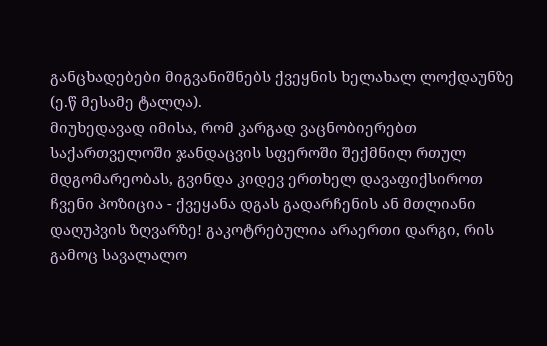განცხადებები მიგვანიშნებს ქვეყნის ხელახალ ლოქდაუნზე (ე.წ მესამე ტალღა).
მიუხედავად იმისა, რომ კარგად ვაცნობიერებთ საქართველოში ჯანდაცვის სფეროში შექმნილ რთულ მდგომარეობას, გვინდა კიდევ ერთხელ დავაფიქსიროთ ჩვენი პოზიცია - ქვეყანა დგას გადარჩენის ან მთლიანი დაღუპვის ზღვარზე! გაკოტრებულია არაერთი დარგი, რის გამოც სავალალო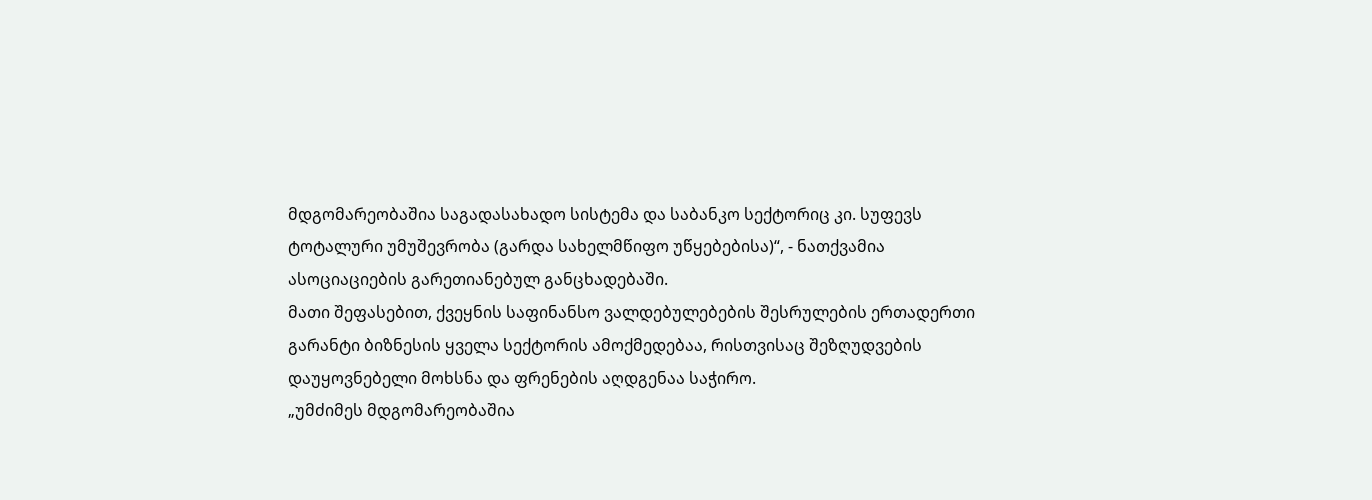მდგომარეობაშია საგადასახადო სისტემა და საბანკო სექტორიც კი. სუფევს ტოტალური უმუშევრობა (გარდა სახელმწიფო უწყებებისა)“, - ნათქვამია ასოციაციების გარეთიანებულ განცხადებაში.
მათი შეფასებით, ქვეყნის საფინანსო ვალდებულებების შესრულების ერთადერთი გარანტი ბიზნესის ყველა სექტორის ამოქმედებაა, რისთვისაც შეზღუდვების დაუყოვნებელი მოხსნა და ფრენების აღდგენაა საჭირო.
„უმძიმეს მდგომარეობაშია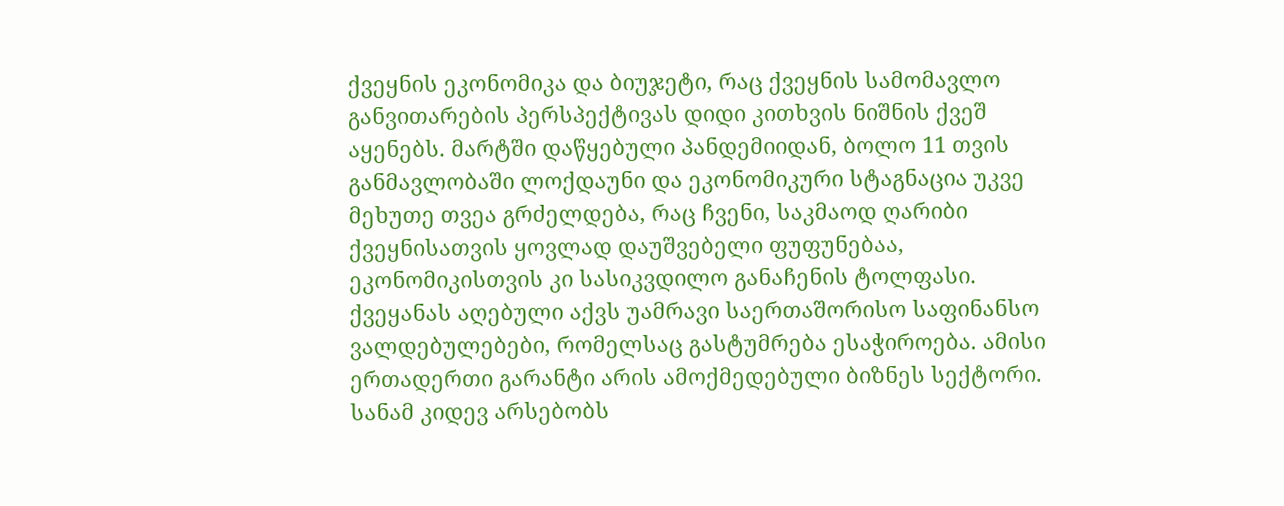ქვეყნის ეკონომიკა და ბიუჯეტი, რაც ქვეყნის სამომავლო განვითარების პერსპექტივას დიდი კითხვის ნიშნის ქვეშ აყენებს. მარტში დაწყებული პანდემიიდან, ბოლო 11 თვის განმავლობაში ლოქდაუნი და ეკონომიკური სტაგნაცია უკვე მეხუთე თვეა გრძელდება, რაც ჩვენი, საკმაოდ ღარიბი ქვეყნისათვის ყოვლად დაუშვებელი ფუფუნებაა, ეკონომიკისთვის კი სასიკვდილო განაჩენის ტოლფასი. ქვეყანას აღებული აქვს უამრავი საერთაშორისო საფინანსო ვალდებულებები, რომელსაც გასტუმრება ესაჭიროება. ამისი ერთადერთი გარანტი არის ამოქმედებული ბიზნეს სექტორი.
სანამ კიდევ არსებობს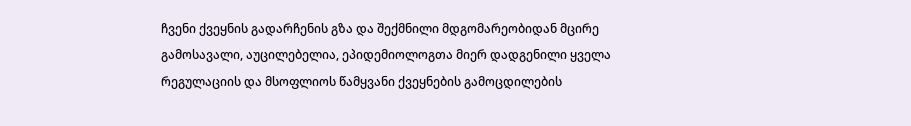ჩვენი ქვეყნის გადარჩენის გზა და შექმნილი მდგომარეობიდან მცირე გამოსავალი, აუცილებელია, ეპიდემიოლოგთა მიერ დადგენილი ყველა რეგულაციის და მსოფლიოს წამყვანი ქვეყნების გამოცდილების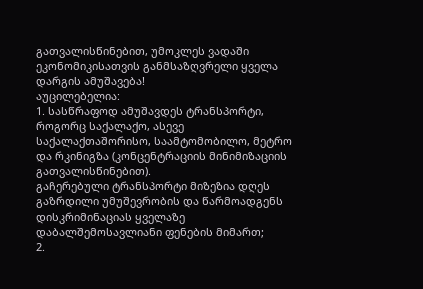გათვალისწინებით, უმოკლეს ვადაში ეკონომიკისათვის განმსაზღვრელი ყველა დარგის ამუშავება!
აუცილებელია:
1. სასწრაფოდ ამუშავდეს ტრანსპორტი, როგორც საქალაქო, ასევე საქალაქთაშორისო, საამტომობილო, მეტრო და რკინიგზა (კონცენტრაციის მინიმიზაციის გათვალისწინებით).
გაჩერებული ტრანსპორტი მიზეზია დღეს გაზრდილი უმუშევრობის და წარმოადგენს დისკრიმინაციას ყველაზე დაბალშემოსავლიანი ფენების მიმართ;
2.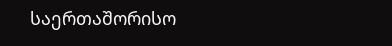საერთაშორისო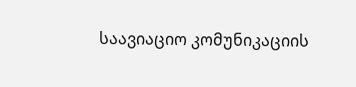საავიაციო კომუნიკაციის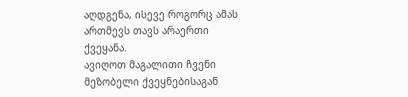აღდგენა, ისევე როგორც ამას ართმევს თავს არაერთი ქვეყანა.
ავიღოთ მაგალითი ჩვენი მეზობელი ქვეყნებისაგან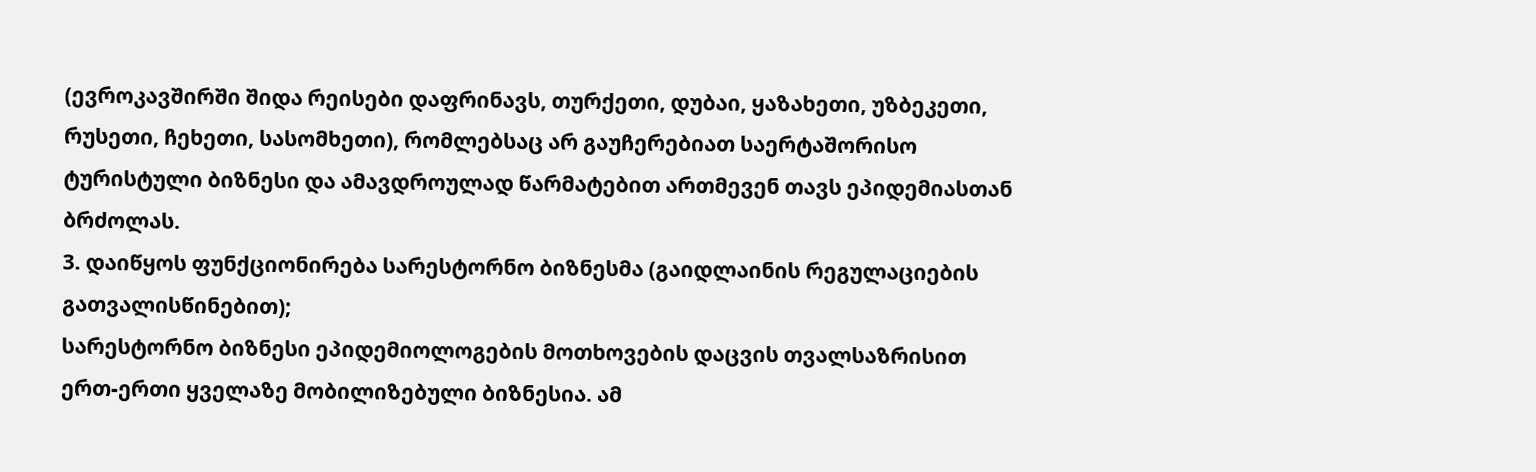(ევროკავშირში შიდა რეისები დაფრინავს, თურქეთი, დუბაი, ყაზახეთი, უზბეკეთი, რუსეთი, ჩეხეთი, სასომხეთი), რომლებსაც არ გაუჩერებიათ საერტაშორისო ტურისტული ბიზნესი და ამავდროულად წარმატებით ართმევენ თავს ეპიდემიასთან ბრძოლას.
3. დაიწყოს ფუნქციონირება სარესტორნო ბიზნესმა (გაიდლაინის რეგულაციების გათვალისწინებით);
სარესტორნო ბიზნესი ეპიდემიოლოგების მოთხოვების დაცვის თვალსაზრისით ერთ-ერთი ყველაზე მობილიზებული ბიზნესია. ამ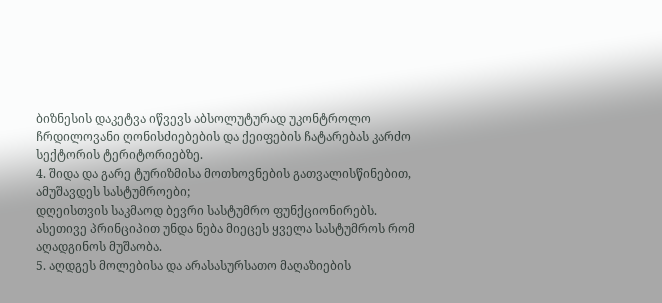ბიზნესის დაკეტვა იწვევს აბსოლუტურად უკონტროლო ჩრდილოვანი ღონისძიებების და ქეიფების ჩატარებას კარძო სექტორის ტერიტორიებზე.
4. შიდა და გარე ტურიზმისა მოთხოვნების გათვალისწინებით, ამუშავდეს სასტუმროები;
დღეისთვის საკმაოდ ბევრი სასტუმრო ფუნქციონირებს. ასეთივე პრინციპით უნდა ნება მიეცეს ყველა სასტუმროს რომ აღადგინოს მუშაობა.
5. აღდგეს მოლებისა და არასასურსათო მაღაზიების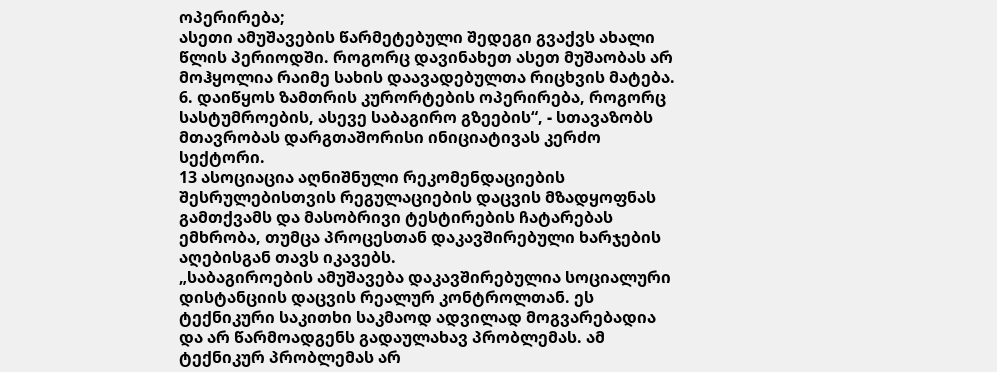ოპერირება;
ასეთი ამუშავების წარმეტებული შედეგი გვაქვს ახალი წლის პერიოდში. როგორც დავინახეთ ასეთ მუშაობას არ მოჰყოლია რაიმე სახის დაავადებულთა რიცხვის მატება.
6. დაიწყოს ზამთრის კურორტების ოპერირება, როგორც სასტუმროების, ასევე საბაგირო გზეების“, - სთავაზობს მთავრობას დარგთაშორისი ინიციატივას კერძო სექტორი.
13 ასოციაცია აღნიშნული რეკომენდაციების შესრულებისთვის რეგულაციების დაცვის მზადყოფნას გამთქვამს და მასობრივი ტესტირების ჩატარებას ემხრობა, თუმცა პროცესთან დაკავშირებული ხარჯების აღებისგან თავს იკავებს.
„საბაგიროების ამუშავება დაკავშირებულია სოციალური დისტანციის დაცვის რეალურ კონტროლთან. ეს ტექნიკური საკითხი საკმაოდ ადვილად მოგვარებადია და არ წარმოადგენს გადაულახავ პრობლემას. ამ ტექნიკურ პრობლემას არ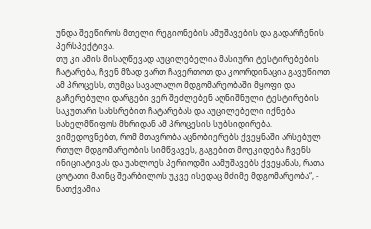უნდა შეეწიროს მთელი რეგიონების ამუშავების და გადარჩენის პერსპექტივა.
თუ კი ამის მისაღწევად აუცილებელია მასიური ტესტირებების ჩატარება, ჩვენ მზად ვართ ჩავერთოთ და კოორდინაცია გავუწიოთ ამ პროცესს, თუმცა სავალალო მდგომარეობაში მყოფი და გაჩერებული დარგები ვერ შეძლებენ აღნიშნული ტესტირების საკუთარი სახსრებით ჩატარებას და აუცილებელი იქნება სახელმწიფოს მხრიდან ამ პროცესის სუბსიდირება.
ვიმედოვნებთ, რომ მთავრობა აცნობიერებს ქვეყნაში არსებულ რთულ მდგომარეობის სიმწვავეს, გაგებით მოეკიდება ჩვენს ინიციატივას და უახლოეს პერიოდში აამუშავებს ქვეყანას, რათა ცოტათი მაინც შეარბილოს უკვე ისედაც მძიმე მდგომარეობა“, - ნათქვამია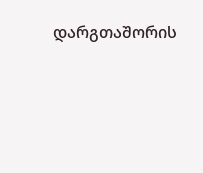დარგთაშორის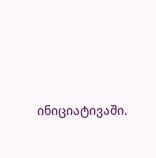ინიციატივაში.